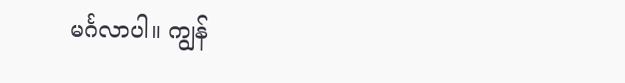မင်္ဂလာပါ။ ကျွန်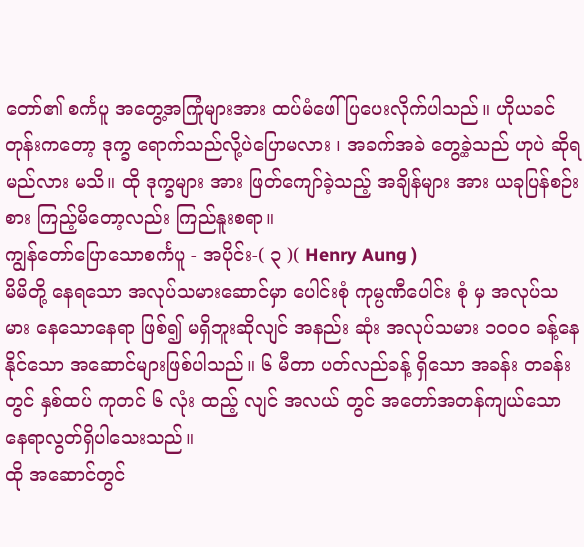တော်၏ စင်္ကပူ အတွေ့အကြုံများအား ထပ်မံဖေါ်ပြပေးလိုက်ပါသည်။ ဟိုယခင် တုန်းကတော့ ဒုက္ခ ရောက်သည်လို့ပဲပြောမလား ၊ အခက်အခဲ တွေ့ခဲ့သည် ဟုပဲ ဆိုရမည်လား မသိ။ ထို ဒုက္ခများ အား ဖြတ်ကျော်ခဲ့သည့် အချိန်များ အား ယခုပြန်စဉ်းစား ကြည့်မိတော့လည်း ကြည်နူးစရာ။
ကျွန်တော်ပြောသောစင်္ကပူ - အပိုင်း-( ၃ )( Henry Aung )
မိမိတို့ နေရသော အလုပ်သမားဆောင်မှာ ပေါင်းစုံ ကုမ္ပဏီပေါင်း စုံ မှ အလုပ်သမား နေသောနေရာ ဖြစ်၍ မရှိဘူးဆိုလျင် အနည်း ဆုံး အလုပ်သမား ၁၀၀၀ ခန့်နေနိုင်သော အဆောင်များဖြစ်ပါသည်။ ၆ မီတာ ပတ်လည်ခန့် ရှိသော အခန်း တခန်းတွင် နှစ်ထပ် ကုတင် ၆ လုံး ထည့် လျင် အလယ် တွင် အတော်အတန်ကျယ်သော နေရာလွတ်ရှိပါသေးသည်။
ထို အဆောင်တွင်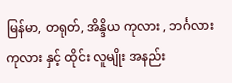မြန်မာ, တရုတ်, အိန္ဒိယ ကုလား , ဘင်္ဂလား ကုလား နှင့် ထိုင်း လူမျိုး အနည်း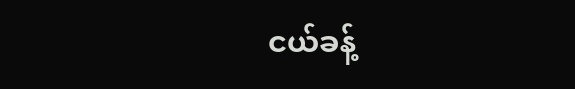ငယ်ခန့်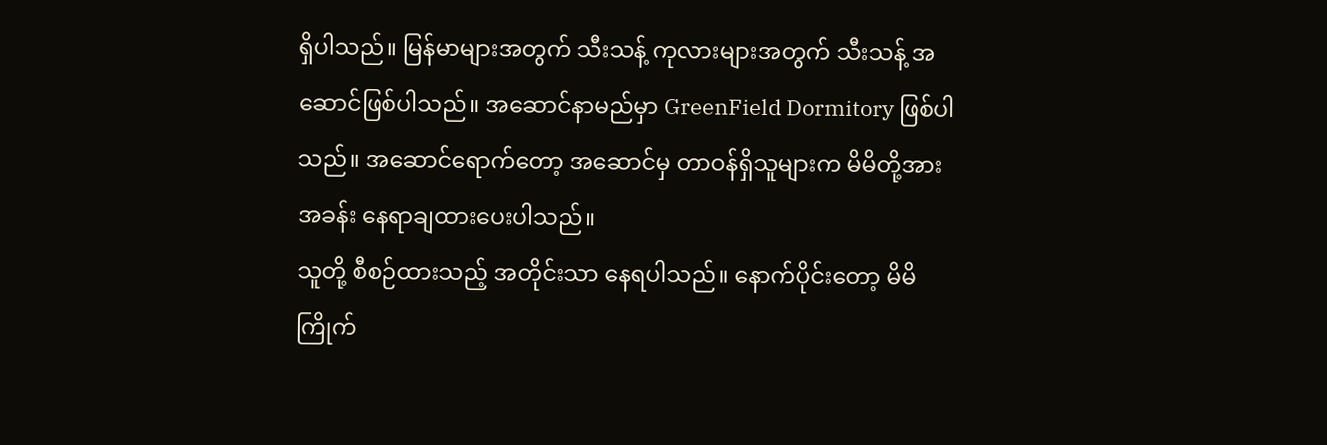ရှိပါသည်။ မြန်မာများအတွက် သီးသန့် ကုလားများအတွက် သီးသန့် အဆောင်ဖြစ်ပါသည်။ အဆောင်နာမည်မှာ GreenField Dormitory ဖြစ်ပါသည်။ အဆောင်ရောက်တော့ အဆောင်မှ တာဝန်ရှိသူများက မိမိတို့အား အခန်း နေရာချထားပေးပါသည်။
သူတို့ စီစဉ်ထားသည့် အတိုင်းသာ နေရပါသည်။ နောက်ပိုင်းတော့ မိမိ ကြိုက်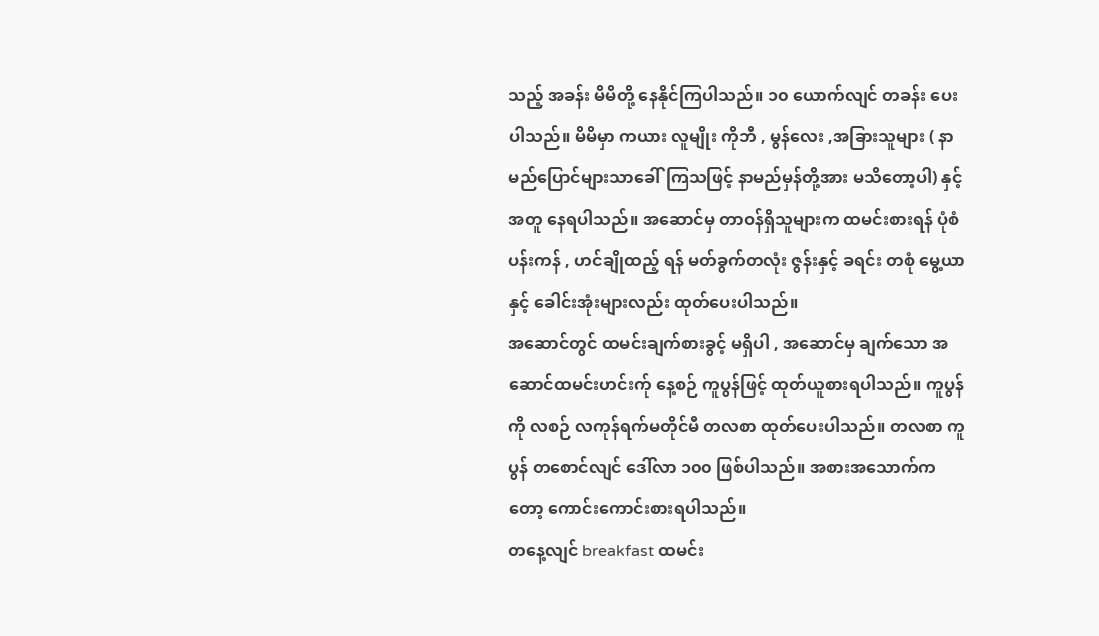သည့် အခန်း မိမိတို့ နေနိုင်ကြပါသည်။ ၁၀ ယောက်လျင် တခန်း ပေးပါသည်။ မိမိမှာ ကယား လူမျိုး ကိုဘီ , မွန်လေး ,အခြားသူများ ( နာမည်ပြောင်များသာခေါ်ကြသဖြင့် နာမည်မှန်တို့အား မသိတော့ပါ) နှင့်အတူ နေရပါသည်။ အဆောင်မှ တာဝန်ရှိသူများက ထမင်းစားရန် ပုံစံ ပန်းကန် , ဟင်ချိုထည့် ရန် မတ်ခွက်တလုံး ဇွန်းနှင့် ခရင်း တစုံ မွေ့ယာနှင့် ခေါင်းအုံးများလည်း ထုတ်ပေးပါသည်။
အဆောင်တွင် ထမင်းချက်စားခွင့် မရှိပါ , အဆောင်မှ ချက်သော အဆောင်ထမင်းဟင်းက်ု နေ့စဉ် ကူပွန်ဖြင့် ထုတ်ယူစားရပါသည်။ ကူပွန်ကို လစဉ် လကုန်ရက်မတိုင်မီ တလစာ ထုတ်ပေးပါသည်။ တလစာ ကူပွန် တစောင်လျင် ဒေါ်လာ ၁၀၀ ဖြစ်ပါသည်။ အစားအသောက်ကတော့ ကောင်းကောင်းစားရပါသည်။
တနေ့လျင် breakfast ထမင်း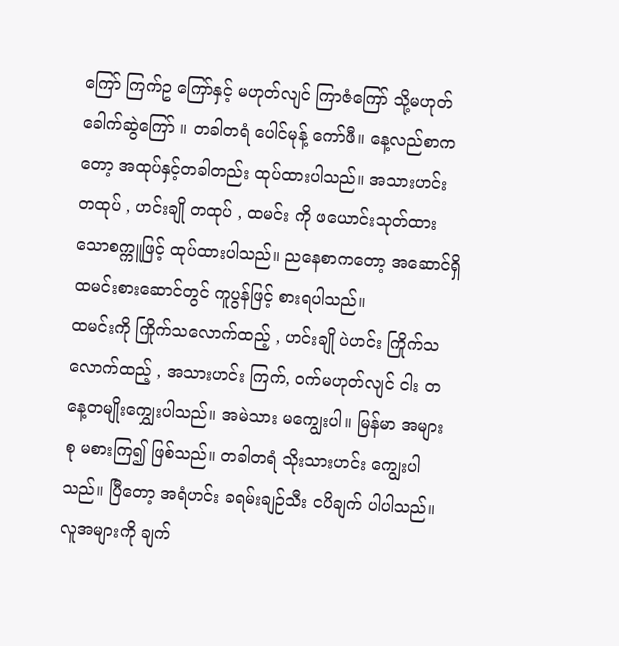ကြော် ကြက်ဥ ကြော်နှင့် မဟုတ်လျင် ကြာဇံကြော် သို့မဟုတ် ခေါက်ဆွဲကြော် ။ တခါတရံ ပေါင်မုန့် ကော်ဖီ။ နေ့လည်စာကတော့ အထုပ်နှင့်တခါတည်း ထုပ်ထားပါသည်။ အသားဟင်း တထုပ် , ဟင်းချို တထုပ် , ထမင်း ကို ဖယောင်းသုတ်ထားသောစက္ကူဖြင့် ထုပ်ထားပါသည်။ ညနေစာကတော့ အဆောင်ရှိ ထမင်းစားဆောင်တွင် ကူပွန်ဖြင့် စားရပါသည်။
ထမင်းကို ကြိုက်သလောက်ထည့် , ဟင်းချို ပဲဟင်း ကြိုက်သ လောက်ထည့် , အသားဟင်း ကြက်, ဝက်မဟုတ်လျင် ငါး တနေ့တမျိုးကျွှေးပါသည်။ အမဲသား မကျွေးပါ။ မြန်မာ အများစု မစားကြ၍ ဖြစ်သည်။ တခါတရံ သိုးသားဟင်း ကျွေးပါသည်။ ပြီတော့ အရံဟင်း ခရမ်းချဉ်သီး ငပိချက် ပါပါသည်။လူအများကို ချက်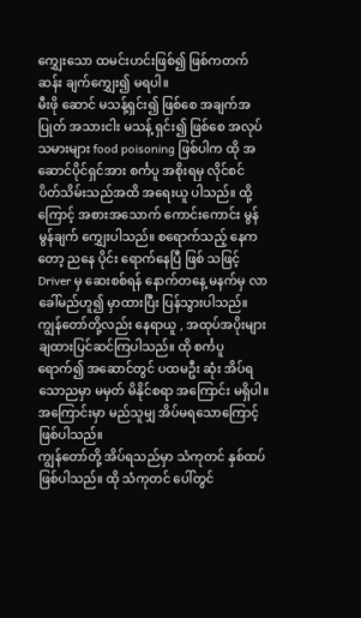ကျွှေးသော ထမင်းဟင်းဖြစ်၍ ဖြစ်ကတက်ဆန်း ချက်ကျွှေး၍ မရပါ။
မီးဖို ဆောင် မသန့်ရှင်း၍ ဖြစ်စေ အချက်အပြုတ် အသားငါး မသန့် ရှင်း၍ ဖြစ်စေ အလုပ်သမားများ food poisoning ဖြစ်ပါက ထို အဆောင်ပိုင်ရှင်အား စင်္ကပူ အစိုးရမှ လိုင်စင် ပိတ်သိမ်းသည်အထိ အရေးယူ ပါသည်။ ထို့ ကြောင့် အစားအသောက် ကောင်းကောင်း မွန်မွန်ချက် ကျွှေးပါသည်။ စရောက်သည့် နေကတော့ ညနေ ပိုင်း ရောက်နေပြီ ဖြစ် သဖြင့် Driver မှ ဆေးစစ်ရန် နောက်တနေ့ မနက်မှ လာခေါ်မည်ဟူ၍ မှာထားပြီး ပြန်သွားပါသည်။
ကျွန်တော်တို့လည်း နေရာယူ , အထုပ်အပိုးများ ချထားပြင်ဆင်ကြပါသည်။ ထို စင်္ကပူ ရောက်၍ အဆောင်တွင် ပထမဦး ဆုံး အိပ်ရသောညမှာ မမှတ် မိနိုင်စရာ အကြောင်း မရှိပါ။ အကြောင်းမှာ မည်သူမျှ အိပ်မရသောကြောင့် ဖြစ်ပါသည်။
ကျွန်တော်တို့ အိပ်ရသည်မှာ သံကုတင် နှစ်ထပ်ဖြစ်ပါသည်။ ထို သံကုတင် ပေါ်တွင်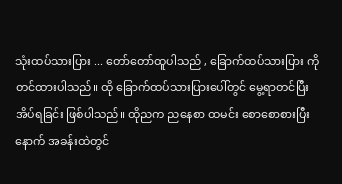သုံးထပ်သားပြား ... တော်တော်ထူပါသည် , ခြောက်ထပ်သားပြား ကို တင်ထားပါသည်။ ထို ခြောက်ထပ်သားပြားပေါ်တွင် မွေ့ရာတင်ပြီး အိပ်ရခြင်း ဖြစ်ပါသည်။ ထိုညက ညနေစာ ထမင်း စောစောစားပြီး နောက် အခန်းထဲတွင်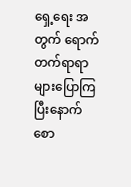ရှေ့ရေး အတွက် ရောက်တက်ရာရာများပြောကြပြီးနောက် စော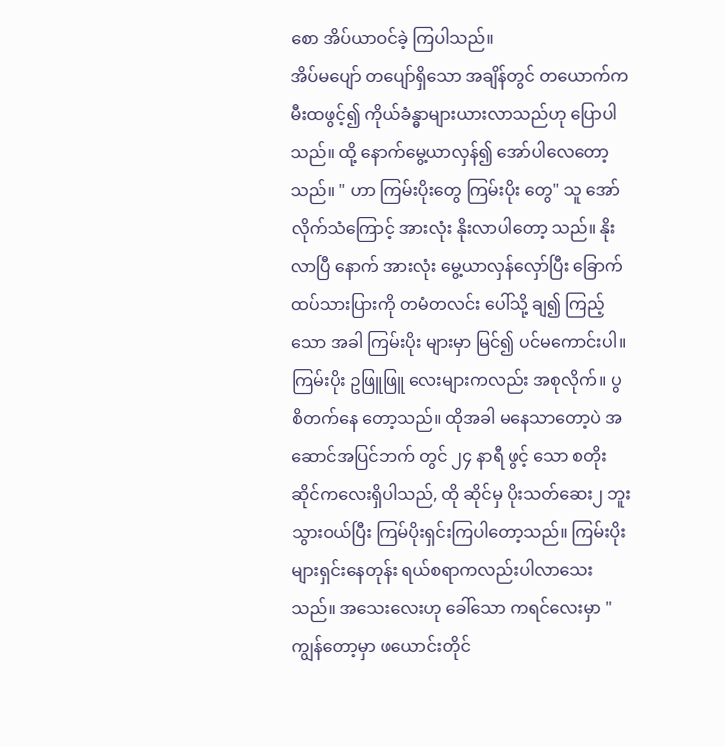စော အိပ်ယာဝင်ခဲ့ ကြပါသည်။
အိပ်မပျော် တပျော်ရှိသော အချိန်တွင် တယောက်က မီးထဖွင့်၍ ကိုယ်ခံန္ဓာများယားလာသည်ဟု ပြောပါသည်။ ထို့ နောက်မွေ့ယာလှန်၍ အော်ပါလေတော့ သည်။ " ဟာ ကြမ်းပိုးတွေ ကြမ်းပိုး တွေ" သူ အော်လိုက်သံကြောင့် အားလုံး နိုးလာပါတော့ သည်။ နိုးလာပြီ နောက် အားလုံး မွေ့ယာလှန်လှော်ပြီး ခြောက်ထပ်သားပြားကို တမံတလင်း ပေါ်သို့ ချ၍ ကြည့် သော အခါ ကြမ်းပိုး များမှာ မြင်၍ ပင်မကောင်းပါ။
ကြမ်းပိုး ဥဖြူဖြူ လေးများကလည်း အစုလိုက်။ ပွစိတက်နေ တော့သည်။ ထိုအခါ မနေသာတော့ပဲ အဆောင်အပြင်ဘက် တွင် ၂၄ နာရီ ဖွင့် သော စတိုးဆိုင်ကလေးရှိပါသည်, ထို ဆိုင်မှ ပိုးသတ်ဆေး၂ ဘူးသွားဝယ်ပြီး ကြမ်ပိုးရှင်းကြပါတော့သည်။ ကြမ်းပိုးများရှင်းနေတုန်း ရယ်စရာကလည်းပါလာသေးသည်။ အသေးလေးဟု ခေါ်သော ကရင်လေးမှာ " ကျွန်တော့မှာ ဖယောင်းတိုင်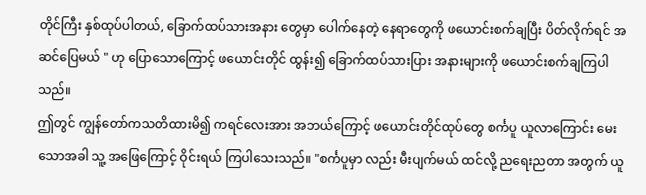တိုင်ကြီး နှစ်ထုပ်ပါတယ်, ခြောက်ထပ်သားအနား တွေမှာ ပေါက်နေတဲ့ နေရာတွေကို ဖယောင်းစက်ချပြီး ပိတ်လိုက်ရင် အဆင်ပြေမယ် " ဟု ပြောသောကြောင့် ဖယောင်းတိုင် ထွန်း၍ ခြောက်ထပ်သားပြား အနားများကို ဖယောင်းစက်ချကြပါသည်။
ဤတွင် ကျွန်တော်ကသတိထားမိ၍ ကရင်လေးအား အဘယ်ကြောင့် ဖယောင်းတိုင်ထုပ်တွေ စင်္ကပူ ယူလာကြောင်း မေးသောအခါ သူ့ အဖြေကြောင့် ဝိုင်းရယ် ကြပါသေးသည်။ "စင်္ကပူမှာ လည်း မီးပျက်မယ် ထင်လို့ ညရေးညတာ အတွက် ယူ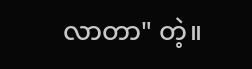လာတာ" တဲ့။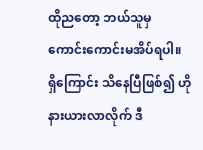ထိုညတော့ ဘယ်သူမှ ကောင်းကောင်းမအိပ်ရပါ။ ရှိကြောင်း သိနေပြီဖြစ်၍ ဟိုနားယားလာလိုက် ဒီ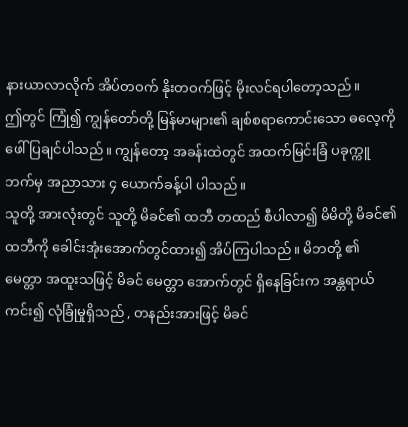နားယာလာလိုက် အိပ်တဝက် နိုးတဝက်ဖြင့် မိုးလင်ရပါတော့သည်။
ဤတွင် ကြုံ၍ ကျွန်တော်တို့ မြန်မာများ၏ ချစ်စရာကောင်းသော ဓလေ့ကို ဖေါ်ပြချင်ပါသည်။ ကျွန်တော့ အခန်းထဲတွင် အထက်မြင်းခြံ ပခုက္ကူ ဘက်မှ အညာသား ၄ ယောက်ခန့်ပါ ပါသည်။
သူတို့ အားလုံးတွင် သူတို့ မိခင်၏ ထဘီ တထည် စီပါလာ၍ မိမိတို့ မိခင်၏ ထဘီကို ခေါင်းအုံးအောက်တွင်ထား၍ အိပ်ကြပါသည်။ မိဘတို့ ၏ မေတ္တာ အထူးသဖြင့် မိခင် မေတ္တာ အောက်တွင် ရှိနေခြင်းက အန္တရာယ်ကင်း၍ လုံခြုံမှုရှိသည် , တနည်းအားဖြင့် မိခင်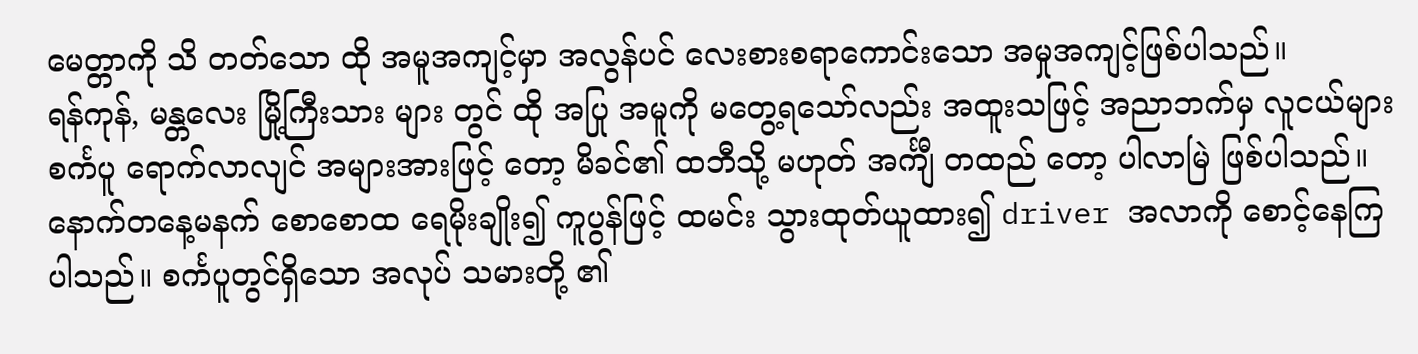မေတ္တာကို သိ တတ်သော ထို အမူအကျင့်မှာ အလွန်ပင် လေးစားစရာကောင်းသော အမှုအကျင့်ဖြစ်ပါသည်။
ရန်ကုန်, မန္တလေး မြို့ကြီးသား များ တွင် ထို အပြု အမူကို မတွေ့ရသော်လည်း အထူးသဖြင့် အညာဘက်မှ လူငယ်များ စင်္ကပူ ရောက်လာလျင် အများအားဖြင့် တော့ မိခင်၏ ထဘီသို့ မဟုတ် အင်္ကျီ တထည် တော့ ပါလာမြဲ ဖြစ်ပါသည်။
နောက်တနေ့မနက် စောစောထ ရေမိုးချိုး၍ ကူပွန်ဖြင့် ထမင်း သွားထုတ်ယူထား၍ driver အလာကို စောင့်နေကြပါသည်။ စင်္ကပူတွင်ရှိသော အလုပ် သမားတို့ ၏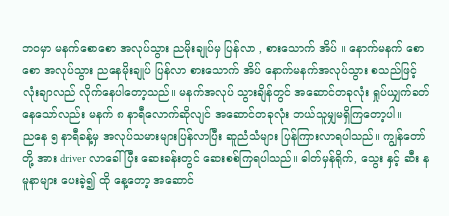ဘဝမှာ မနက်စောစော အလုပ်သွား ညမိုးချုပ်မှ ပြန်လာ , စားသောက် အိပ် ။ နောက်မနက် စောစော အလုပ်သွား ညနေမိုးချုပ် ပြန်လာ စားသောက် အိပ် နောက်မနက်အလုပ်သွား စသည်ဖြင့် လုံးချာလည် လိုက်နေပါတော့သည်။ မနက်အလုပ် သွားချိန်တွင် အဆောင်တခုလုံး ရှုပ်ယျှက်ခတ် နေသော်လည်း မနက် ၈ နာရီလောက်ဆိုလျင် အဆောင်တခုလုံး ဘယ်သူမျှမရှိကြတော့ပါ။
ညနေ ၅ နာရီခန့်မှ အလုပ်သမားများပြန်လာပြီး ဆူညံသံများ ပြန်ကြားလာရပါသည်။ ကျွန်တော်တို့ အား driver လာခေါ်ပြီး ဆေးခန်းတွင် ဆေးစစ်ကြရပါသည်။ ဓါတ်မှန်ရိုက်, သွေး နှင့် ဆီး နမူနာများ ပေးခဲ့၍ ထို နေ့တော့ အဆောင်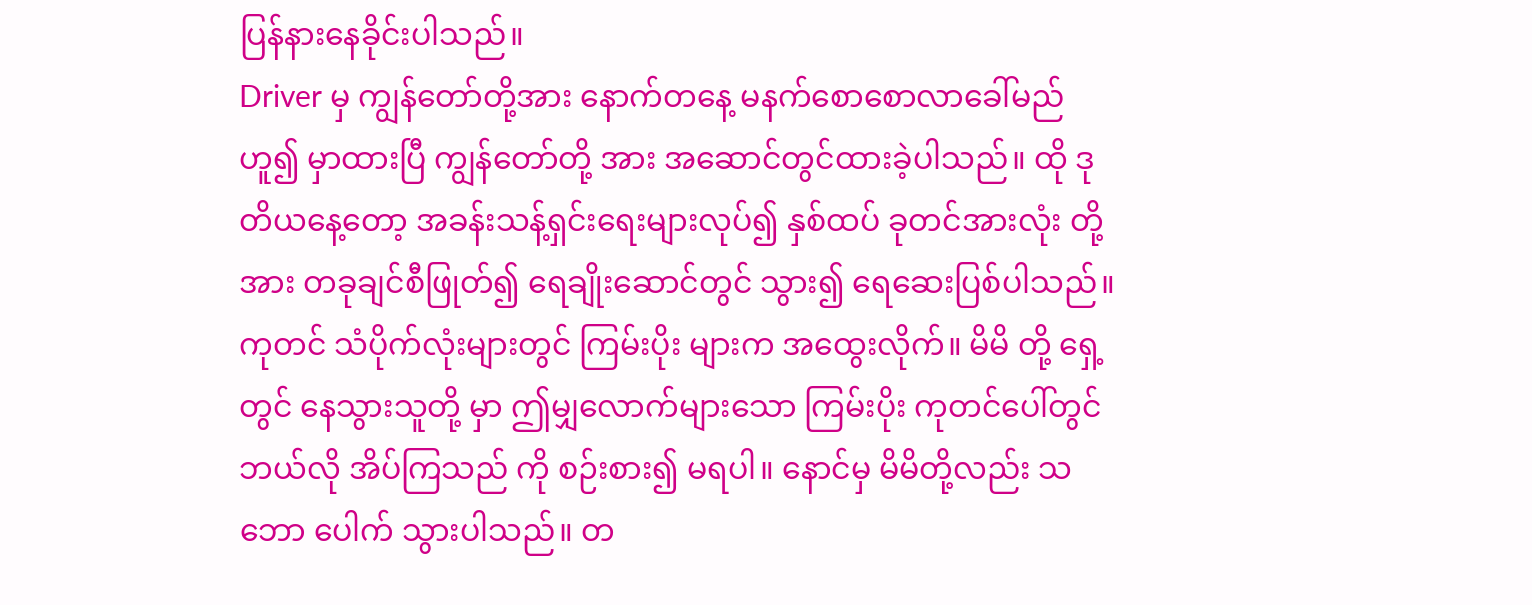ပြန်နားနေခိုင်းပါသည်။
Driver မှ ကျွန်တော်တို့အား နောက်တနေ့ မနက်စောစောလာခေါ်မည်ဟူ၍ မှာထားပြီ ကျွန်တော်တို့ အား အဆောင်တွင်ထားခဲ့ပါသည်။ ထို ဒုတိယနေ့တော့ အခန်းသန့်ရှင်းရေးများလုပ်၍ နှစ်ထပ် ခုတင်အားလုံး တို့အား တခုချင်စီဖြုတ်၍ ရေချိုးဆောင်တွင် သွား၍ ရေဆေးပြစ်ပါသည်။
ကုတင် သံပိုက်လုံးများတွင် ကြမ်းပိုး များက အထွေးလိုက်။ မိမိ တို့ ရှေ့တွင် နေသွားသူတို့ မှာ ဤမျှလောက်များသော ကြမ်းပိုး ကုတင်ပေါ်တွင် ဘယ်လို အိပ်ကြသည် ကို စဉ်းစား၍ မရပါ။ နောင်မှ မိမိတို့လည်း သဘော ပေါက် သွားပါသည်။ တ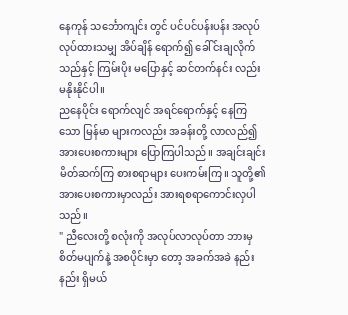နေကုန် သင်္ဘောကျင်း တွင် ပင်ပင်ပန်းပန်း အလုပ်လုပ်ထားသမျှ အိပ်ချိန် ရောက်၍ ခေါ်င်းချလိုက်သည်နှင့် ကြမ်းပိုး မပြောနှင့် ဆင်တက်နင်း လည်း မနိုးနိုင်ပါ။
ညနေပိုင်း ရောက်လျင် အရင်ရောက်နှင့် နေကြသော မြန်မာ များကလည်း အခန်းတို့ လာလည်၍ အားပေးစကားများ ပြောကြပါသည်။ အချင်းချင်း မိတ်ဆက်ကြ စားစရာများ ပေးကမ်းကြ။ သူတို့၏ အားပေးစကားမှာလည်း အားရစရာကောင်းလှပါသည်။
" ညီလေးတို့ စလုံးကို အလုပ်လာလုပ်တာ ဘားမှ စိတ်မပျက်နဲ့ အစပိုင်းမှာ တော့ အခက်အခဲ နည်းနည်း ရှိမယ်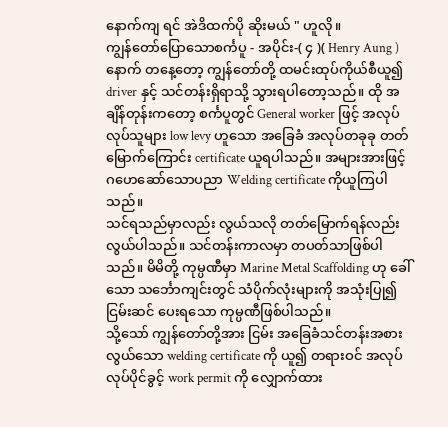နောက်ကျ ရင် အဲဒိထက်ပို ဆိုးမယ် " ဟူလို။
ကျွန်တော်ပြောသောစင်္ကပူ - အပိုင်း-( ၄ )( Henry Aung )
နောက် တနေ့တော့ ကျွန်တော်တို့ ထမင်းထုပ်ကိုယ်စီယူ၍ driver နှင့် သင်တန်းရှိရာသို့ သွားရပါတော့သည်။ ထို အချိန်တုန်းကတော့ စင်္ကပူတွင် General worker ဖြင့် အလုပ်လုပ်သူများ low levy ဟူသော အခြေခံ အလုပ်တခုခု တတ်မြောက်ကြောင်း certificate ယူရပါသည်။ အများအားဖြင့် ဂဟေဆော်သောပညာ Welding certificate ကိုယူကြပါသည်။
သင်ရသည်မှာလည်း လွယ်သလို တတ်မြောက်ရန်လည်း လွယ်ပါသည်။ သင်တန်းကာလမှာ တပတ်သာဖြစ်ပါသည်။ မိမိတို့ ကုမ္ပဏီမှာ Marine Metal Scaffolding ဟု ခေါ်သော သင်္ဘောကျင်းတွင် သံပိုက်လုံးများကို အသုံးပြု၍ ငြမ်းဆင် ပေးရသော ကုမ္ပဏီဖြစ်ပါသည်။
သို့သော် ကျွန်တော်တို့အား ငြမ်း အခြေခံသင်တန်းအစား လွယ်သော welding certificate ကို ယူ၍ တရားဝင် အလုပ်လုပ်ပိုင်ခွင့် work permit ကို လျှောက်ထား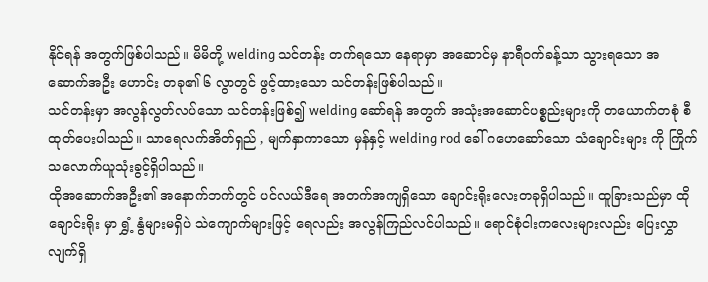နိုင်ရန် အတွက်ဖြစ်ပါသည်။ မိမိတို့ welding သင်တန်း တက်ရသော နေရာမှာ အဆောင်မှ နာရီဝက်ခန့်သာ သွားရသော အဆောက်အဦး ဟောင်း တခု၏ ၆ လွာတွင် ဖွင့်ထားသော သင်တန်းဖြစ်ပါသည်။
သင်တန်းမှာ အလွန်လွတ်လပ်သော သင်တန်းဖြစ်၍ welding ဆော်ရန် အတွက် အသုံးအဆောင်ပစ္စည်းများကို တယောက်တစုံ စီထုတ်ပေးပါသည်။ သာရေလက်အိတ်ရှည် , မျက်နှာကာသော မှန်နှင့် welding rod ခေါ် ဂဟေဆော်သော သံချောင်းများ ကို ကြိုက်သလောက်ယူသုံးခွင့်ရှိပါသည်။
ထိုအဆောက်အဦး၏ အနောက်ဘက်တွင် ပင်လယ်ဒီရေ အတက်အကျရှိသော ချောင်းရိုးလေးတခုရှိပါသည်။ ထူခြားသည်မှာ ထိုချောင်းရိုး မှာ ရွှံ့ နွံများမရှိပဲ သဲကျောက်များဖြင့် ရေလည်း အလွန်ကြည်လင်ပါသည်။ ရောင်စုံငါးကလေးများလည်း ပြေးလွှာလျက်ရှိ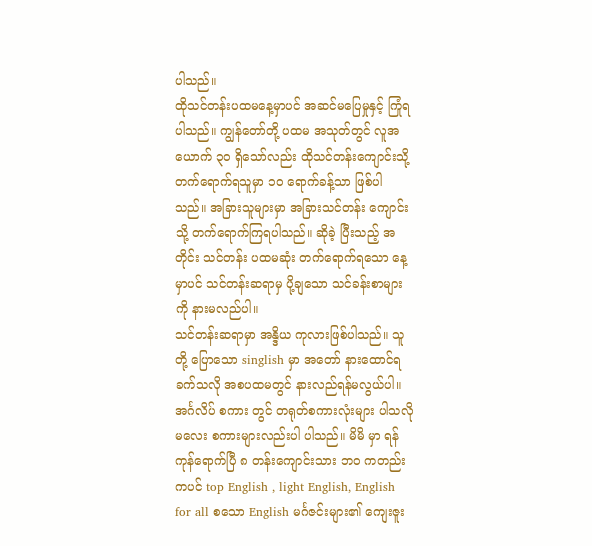ပါသည်။
ထိုသင်တန်းပထမနေ့မှာပင် အဆင်မပြေမှုနှင့် ကြုံရပါသည်။ ကျွန်တော်တို့ ပထမ အသုတ်တွင် လူအယောက် ၃၀ ရှိသော်လည်း ထိုသင်တန်းကျောင်းသို့ တက်ရောက်ရသူမှာ ၁၀ ရောက်ခန့်သာ ဖြစ်ပါသည်။ အခြားသူများမှာ အခြားသင်တန်း ကျောင်းသို့ တက်ရောက်ကြရပါသည်။ ဆိုခဲ့ ပြီးသည့် အတိုင်း သင်တန်း ပထမဆုံး တက်ရောက်ရသော နေ့မှာပင် သင်တန်းဆရာမှ ပို့ချသော သင်ခန်းစာများကို နားမလည်ပါ။
သင်တန်းဆရာမှာ အန္ဒိယ ကုလားဖြစ်ပါသည်။ သူတို့ ပြောသော singlish မှာ အတော် နားထောင်ရခက်သလို အစပထမတွင် နားလည်ရန်မလွယ်ပါ။ အင်္ဂလိပ် စကား တွင် တရုတ်စကားလုံးများ ပါသလို မလေး စကားများလည်းပါ ပါသည်။ မိမိ မှာ ရန်ကုန်ရောက်ပြီ ၈ တန်းကျောင်းသား ဘဝ ကတည်းကပင် top English , light English, English for all စသော English မင်္ဂဇင်းများ၏ ကျေးဇူး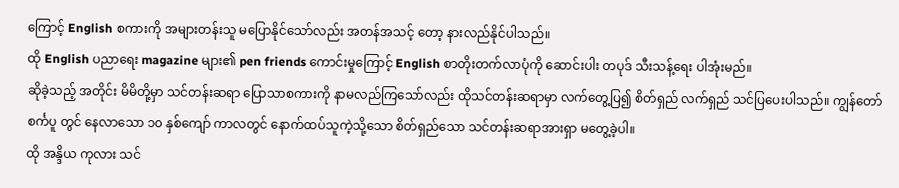ကြောင့် English စကားကို အများတန်းသူ မပြောနိုင်သော်လည်း အတန်အသင့် တော့ နားလည်နိုင်ပါသည်။
ထို English ပညာရေး magazine များ၏ pen friends ကောင်းမှုကြောင့် English စာတိုးတက်လာပုံကို ဆောင်းပါး တပုဒ် သီးသန့်ရေး ပါအုံးမည်။
ဆိုခဲ့သည့် အတိုင်း မိမိတို့မှာ သင်တန်းဆရာ ပြောသာစကားကို နာမလည်ကြသော်လည်း ထိုသင်တန်းဆရာမှာ လက်တွေ့ပြ၍ စိတ်ရှည် လက်ရှည် သင်ပြပေးပါသည်။ ကျွန်တော် စင်္ကပူ တွင် နေလာသော ၁၀ နှစ်ကျော် ကာလတွင် နောက်ထပ်သူကဲ့သို့သော စိတ်ရှည်သော သင်တန်းဆရာအားရှာ မတွေ့ခဲ့ပါ။
ထို အန္ဒိယ ကုလား သင်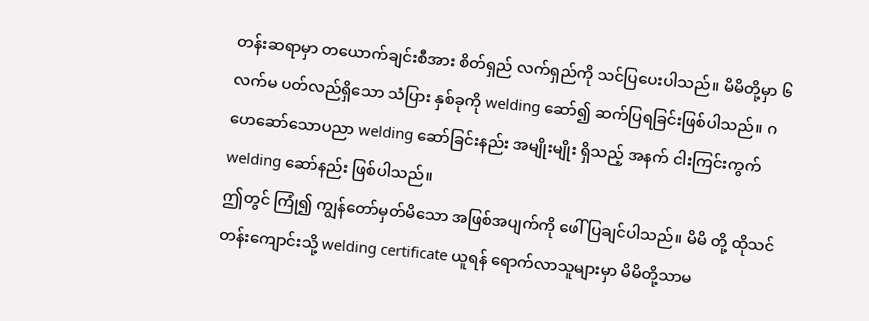တန်းဆရာမှာ တယောက်ချင်းစီအား စိတ်ရှည် လက်ရှည်ကို သင်ပြပေးပါသည်။ မိမိတို့မှာ ၆ လက်မ ပတ်လည်ရှိသော သံပြား နှစ်ခုကို welding ဆော်၍ ဆက်ပြရခြင်းဖြစ်ပါသည်။ ဂဟေဆော်သောပညာ welding ဆော်ခြင်းနည်း အမျိုးမျိုး ရှိသည့် အနက် ငါးကြင်းကွက် welding ဆော်နည်း ဖြစ်ပါသည်။
ဤတွင် ကြုံ၍ ကျွန်တော်မှတ်မိသော အဖြစ်အပျက်ကို ဖေါ်ပြချင်ပါသည်။ မိမိ တို့ ထိုသင်တန်းကျောင်းသို့ welding certificate ယူရန် ရောက်လာသူများမှာ မိမိတို့သာမ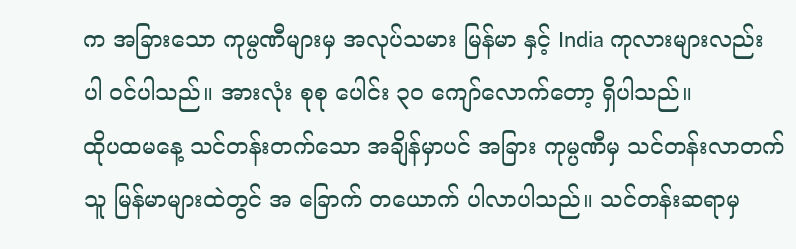က အခြားသော ကုမ္ပဏီများမှ အလုပ်သမား မြန်မာ နှင့် India ကုလားများလည်း ပါ ဝင်ပါသည်။ အားလုံး စုစု ပေါင်း ၃၀ ကျော်လောက်တော့ ရှိပါသည်။
ထိုပထမနေ့ သင်တန်းတက်သော အချိန်မှာပင် အခြား ကုမ္ပဏီမှ သင်တန်းလာတက်သူ မြန်မာများထဲတွင် အ ခြောက် တယောက် ပါလာပါသည်။ သင်တန်းဆရာမှ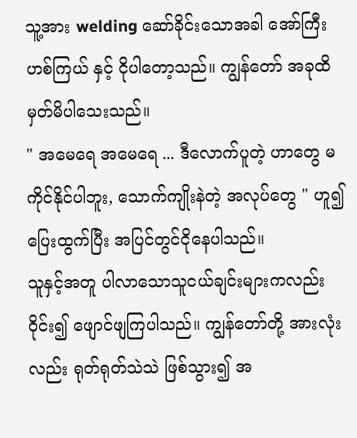သူ့အား welding ဆော်ခိုင်းသောအခါ အော်ကြီး ဟစ်ကြယ် နှင့် ငိုပါတော့သည်။ ကျွန်တော် အခုထိ မှတ်မိပါသေးသည်။
" အမေရေ အမေရေ ... ဒီလောက်ပူတဲ့ ဟာတွေ မကိုင်နိုင်ပါဘူး, သောက်ကျိုးနဲတဲ့ အလုပ်တွေ " ဟူ၍ ပြေးထွက်ပြီး အပြင်တွင်ငိုနေပါသည်။
သူနှင့်အတူ ပါလာသောသူငယ်ချင်းများကလည်း ဝိုင်း၍ ဖျောင်ဖျကြပါသည်။ ကျွန်တော်တို့ အားလုံးလည်း ရုတ်ရုတ်သဲသဲ ဖြစ်သွား၍ အ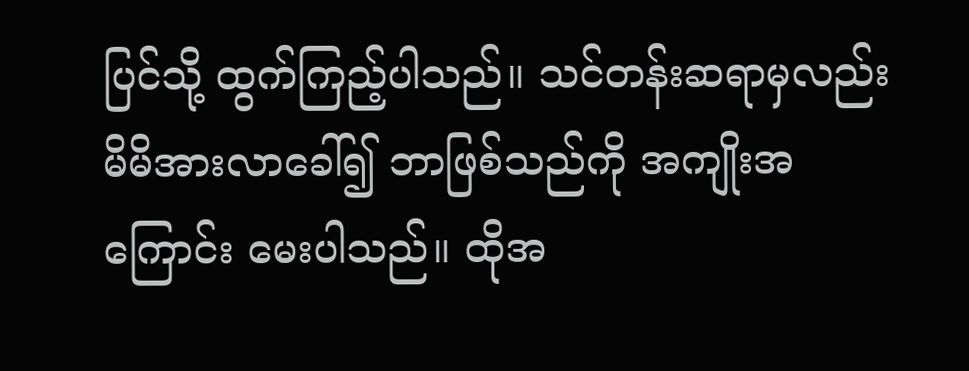ပြင်သို့ ထွက်ကြည့်ပါသည်။ သင်တန်းဆရာမှလည်း မိမိအားလာခေါ်၍ ဘာဖြစ်သည်ကို အကျိုးအကြောင်း မေးပါသည်။ ထိုအ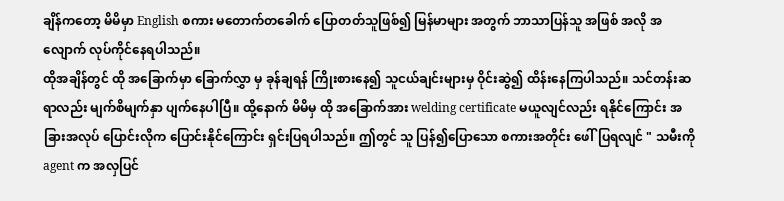ချိန်ကတော့ မိမိမှာ English စကား မတောက်တခေါက် ပြောတတ်သူဖြစ်၍ မြန်မာများ အတွက် ဘာသာပြန်သူ အဖြစ် အလို အလျောက် လုပ်ကိုင်နေရပါသည်။
ထိုအချိန်တွင် ထို အခြောက်မှာ ခြောက်လွှာ မှ ခုန်ချရန် ကြိုးစားနေ၍ သူငယ်ချင်းများမှ ဝိုင်းဆွဲ၍ ထိန်းနေကြပါသည်။ သင်တန်းဆရာလည်း မျက်စိမျက်နှာ ပျက်နေပါပြီ။ ထို့နောက် မိမိမှ ထို အခြောက်အား welding certificate မယူလျင်လည်း ရနိုင်ကြောင်း အခြားအလုပ် ပြောင်းလိုက ပြောင်းနိုင်ကြောင်း ရှင်းပြရပါသည်။ ဤတွင် သူ ပြန်၍ပြောသော စကားအတိုင်း ဖေါ်ပြရလျင် " သမီးကို agent က အလှပြင်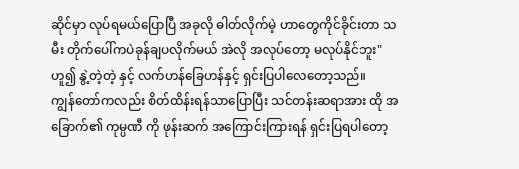ဆိုင်မှာ လုပ်ရမယ်ပြောပြီ အခုလို ဓါတ်လိုက်မဲ့ ဟာတွေကိုင်ခိုင်းတာ သမီး တိုက်ပေါ်ကပဲခုန်ချပလိုက်မယ် အဲလို အလုပ်တော့ မလုပ်နိုင်ဘူး" ဟူ၍ နွဲ့တဲ့တဲ့ နှင့် လက်ဟန်ခြေဟန်နှင့် ရှင်းပြပါလေတော့သည်။
ကျွန်တော်ကလည်း စိတ်ထိန်းရန်သာပြောပြီး သင်တန်းဆရာအား ထို အခြောက်၏ ကုမ္ပဏီ ကို ဖုန်းဆက် အကြောင်းကြားရန် ရှင်းပြရပါတော့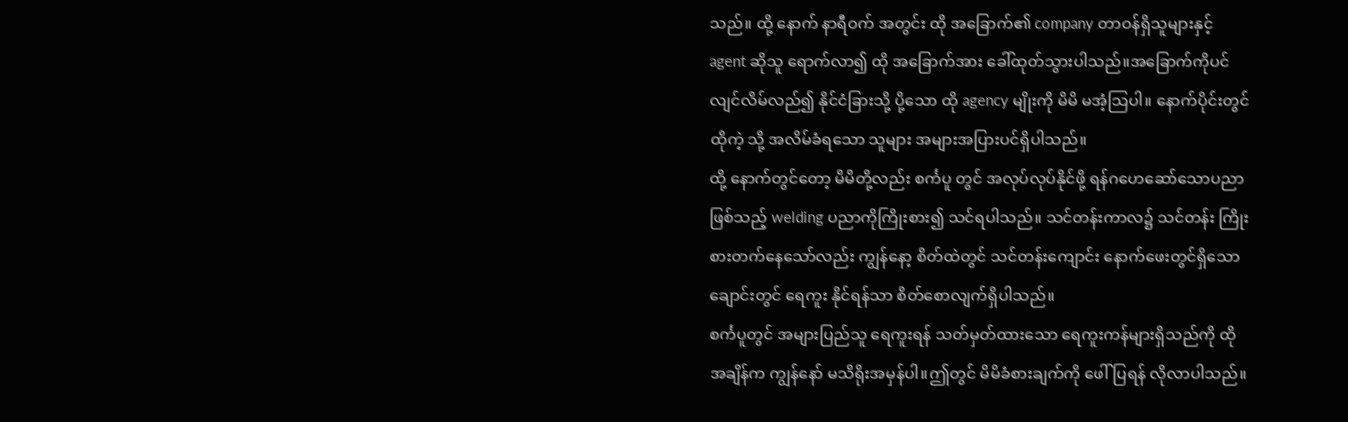သည်။ ထို့ နောက် နာရီဝက် အတွင်း ထို အခြောက်၏ company တာဝန်ရှိသူများနှင့် agent ဆိုသူ ရောက်လာ၍ ထို အခြောက်အား ခေါ်ထုတ်သွားပါသည်။အခြောက်ကိုပင်လျင်လိမ်လည်၍ နိုင်ငံခြားသို့ ပို့သော ထို agency မျိုးကို မိမိ မအံ့သြပါ။ နောက်ပိုင်းတွင် ထိုကဲ့ သို့ အလိမ်ခံရသော သူများ အများအပြားပင်ရှိပါသည်။
ထို့ နောက်တွင်တော့ မိမိတို့လည်း စင်္ကပူ တွင် အလုပ်လုပ်နိုင်ဖို့ ရန်ဂဟေဆော်သောပညာ ဖြစ်သည့် welding ပညာကိုကြိုးစား၍ သင်ရပါသည်။ သင်တန်းကာလ၌ သင်တန်း ကြိုးစားတက်နေသော်လည်း ကျွန်နော့ စိတ်ထဲတွင် သင်တန်းကျောင်း နောက်ဖေးတွင်ရှိသော ချောင်းတွင် ရေကူး နိုင်ရန်သာ စိတ်စောလျက်ရှိပါသည်။
စင်္ကပူတွင် အများပြည်သူ ရေကူးရန် သတ်မှတ်ထားသော ရေကူးကန်များရှိသည်ကို ထို အချိန်က ကျွန်နော် မသိရိုးအမှန်ပါ။ဤတွင် မိမိခံစားချက်ကို ဖေါ်ပြရန် လိုလာပါသည်။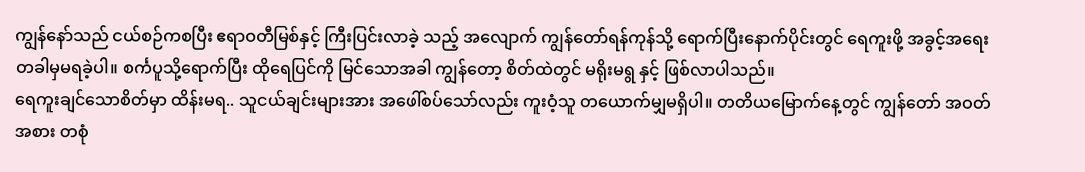ကျွန်နော်သည် ငယ်စဉ်ကစပြီး ဧရာဝတီမြစ်နှင့် ကြီးပြင်းလာခဲ့ သည့် အလျောက် ကျွန်တော်ရန်ကုန်သို့ ရောက်ပြီးနောက်ပိုင်းတွင် ရေကူးဖို့ အခွင့်အရေး တခါမှမရခဲ့ပါ။ စင်္ကပူသို့ရောက်ပြီး ထိုရေပြင်ကို မြင်သောအခါ ကျွန်တော့ စိတ်ထဲတွင် မရိုးမရွ နှင့် ဖြစ်လာပါသည်။
ရေကူးချင်သောစိတ်မှာ ထိန်းမရ.. သူငယ်ချင်းများအား အဖေါ်စပ်သော်လည်း ကူးဝံ့သူ တယောက်မျှမရှိပါ။ တတိယမြောက်နေ့တွင် ကျွန်တော် အဝတ်အစား တစုံ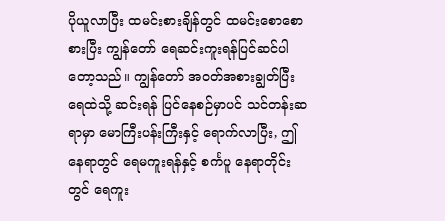ပိုယူလာပြီး ထမင်းစားချိန်တွင် ထမင်းစောစောစားပြီး ကျွန်တော် ရေဆင်းကူးရန်ပြင်ဆင်ပါတော့သည်။ ကျွန်တော် အဝတ်အစားချွတ်ပြီး ရေထဲသို့ ဆင်းရန် ပြင်နေစဉ်မှာပင် သင်တန်းဆရာမှာ မောကြီးပန်းကြီးနှင့် ရောက်လာပြီး, ဤနေရာတွင် ရေမကူးရန်နှင့် စင်္ကပူ နေရာတိုင်းတွင် ရေကူး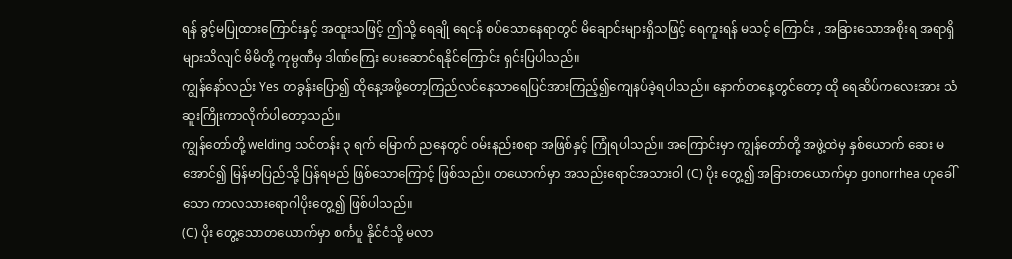ရန် ခွင့်မပြုထားကြောင်းနှင့် အထူးသဖြင့် ဤသို့ ရေချို ရေငန် စပ်သောနေရာတွင် မိချောင်းများရှိသဖြင့် ရေကူးရန် မသင့် ကြောင်း , အခြားသောအစိုးရ အရာရှိများသိလျင် မိမိတို့ ကုမ္ပဏီမှ ဒါဏ်ကြေး ပေးဆောင်ရနိုင်ကြောင်း ရှင်းပြပါသည်။
ကျွန်နော်လည်း Yes တခွန်းပြော၍ ထိုနေ့အဖို့တော့ကြည်လင်နေသာရေပြင်အားကြည့်၍ကျေနပ်ခဲ့ရပါသည်။ နောက်တနေ့တွင်တော့ ထို ရေဆိပ်ကလေးအား သံဆူးကြိုးကာလိုက်ပါတော့သည်။
ကျွန်တော်တို့ welding သင်တန်း ၃ ရက် မြောက် ညနေတွင် ဝမ်းနည်းစရာ အဖြစ်နှင့် ကြုံရပါသည်။ အကြောင်းမှာ ကျွန်တော်တို့ အဖွဲ့ထဲမှ နှစ်ယောက် ဆေး မအောင်၍ မြန်မာပြည်သို့ ပြန်ရမည် ဖြစ်သောကြောင့် ဖြစ်သည်။ တယောက်မှာ အသည်းရောင်အသားဝါ (C) ပိုး တွေ့၍ အခြားတယောက်မှာ gonorrhea ဟုခေါ်သော ကာလသားရောဂါပိုးတွေ့၍ ဖြစ်ပါသည်။
(C) ပိုး တွေ့သောတယောက်မှာ စင်္ကပူ နိုင်ငံသို့ မလာ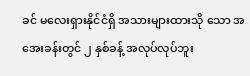ခင် မလေးရှားနိုင်ငံရှိ အသားများထားသို သော အအေးခန်းတွင် ၂ နှစ်ခန့် အလုပ်လုပ်ဘူး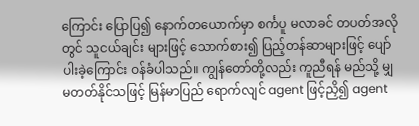ကြောင်း ပြောပြ၍ နောက်တယောက်မှာ စင်္ကပူ မလာခင် တပတ်အလိုတွင် သူငယ်ချင်း များဖြင့် သောက်စား၍ ပြည့်တန်ဆာများဖြင့် ပျော်ပါးခဲ့ကြောင်း ဝန်ခံပါသည်။ ကျွန်တော်တို့လည်း ကူညီရန် မည်သို့ မျှ မတတ်နိုင်သဖြင့် မြန်မာပြည် ရောက်လျင် agent ဖြင့်ညှိ၍ agent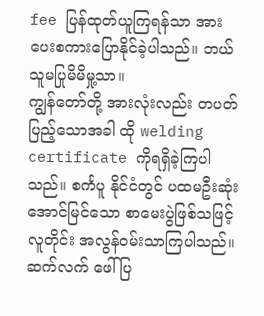fee ပြန်ထုတ်ယူကြရန်သာ အားပေးစကားပြောနိုင်ခဲ့ပါသည်။ ဘယ်သူမပြုမိမိမှု့သာ။
ကျွန်တော်တို့ အားလုံးလည်း တပတ်ပြည့်သောအခါ ထို welding certificate ကိုရရှိခဲ့ကြပါသည်။ စင်္ကပူ နိုင်ငံတွင် ပထမဦးဆုံး အောင်မြင်သော စာမေးပွဲဖြစ်သဖြင့် လူတိုင်း အလွန်ဝမ်းသာကြပါသည်။
ဆက်လက် ဖေါ်ပြ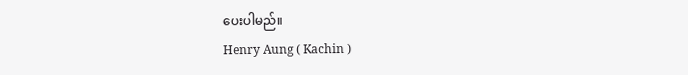ပေးပါမည်။
Henry Aung ( Kachin )